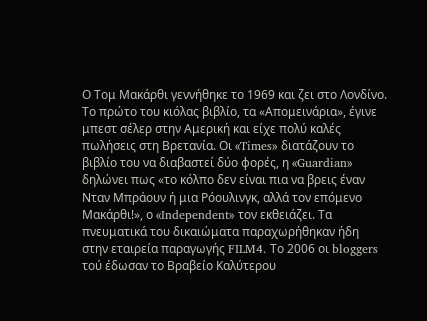Ο Τομ Μακάρθι γεννήθηκε το 1969 και ζει στο Λονδίνο. Το πρώτο του κιόλας βιβλίο, τα «Απομεινάρια», έγινε μπεστ σέλερ στην Αμερική και είχε πολύ καλές πωλήσεις στη Βρετανία. Οι «Times» διατάζουν το βιβλίο του να διαβαστεί δύο φορές, η «Guardian» δηλώνει πως «το κόλπο δεν είναι πια να βρεις έναν Νταν Μπράουν ή μια Ρόουλινγκ, αλλά τον επόμενο Μακάρθι!», ο «Independent» τον εκθειάζει. Τα πνευματικά του δικαιώματα παραχωρήθηκαν ήδη στην εταιρεία παραγωγής FILM4. Το 2006 οι bloggers τού έδωσαν το Βραβείο Καλύτερου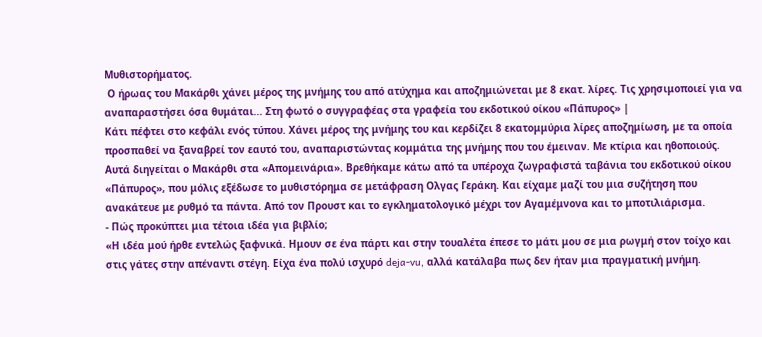Μυθιστορήματος.
 Ο ήρωας του Μακάρθι χάνει μέρος της μνήμης του από ατύχημα και αποζημιώνεται με 8 εκατ. λίρες. Τις χρησιμοποιεί για να αναπαραστήσει όσα θυμάται... Στη φωτό ο συγγραφέας στα γραφεία του εκδοτικού οίκου «Πάπυρος» |
Κάτι πέφτει στο κεφάλι ενός τύπου. Χάνει μέρος της μνήμης του και κερδίζει 8 εκατομμύρια λίρες αποζημίωση, με τα οποία προσπαθεί να ξαναβρεί τον εαυτό του, αναπαριστώντας κομμάτια της μνήμης που του έμειναν. Με κτίρια και ηθοποιούς. Αυτά διηγείται ο Μακάρθι στα «Απομεινάρια». Βρεθήκαμε κάτω από τα υπέροχα ζωγραφιστά ταβάνια του εκδοτικού οίκου «Πάπυρος», που μόλις εξέδωσε το μυθιστόρημα σε μετάφραση Ολγας Γεράκη. Και είχαμε μαζί του μια συζήτηση που ανακάτευε με ρυθμό τα πάντα. Από τον Προυστ και το εγκληματολογικό μέχρι τον Αγαμέμνονα και το μποτιλιάρισμα.
- Πώς προκύπτει μια τέτοια ιδέα για βιβλίο;
«Η ιδέα μού ήρθε εντελώς ξαφνικά. Ημουν σε ένα πάρτι και στην τουαλέτα έπεσε το μάτι μου σε μια ρωγμή στον τοίχο και στις γάτες στην απέναντι στέγη. Είχα ένα πολύ ισχυρό deja-vu, αλλά κατάλαβα πως δεν ήταν μια πραγματική μνήμη.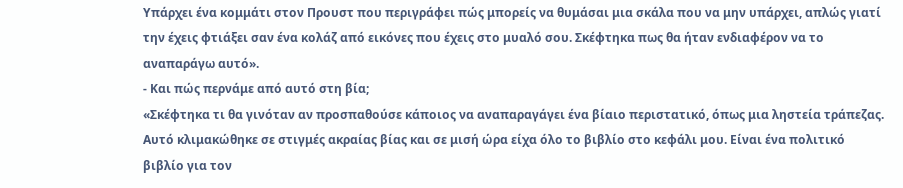Υπάρχει ένα κομμάτι στον Προυστ που περιγράφει πώς μπορείς να θυμάσαι μια σκάλα που να μην υπάρχει, απλώς γιατί την έχεις φτιάξει σαν ένα κολάζ από εικόνες που έχεις στο μυαλό σου. Σκέφτηκα πως θα ήταν ενδιαφέρον να το αναπαράγω αυτό».
- Και πώς περνάμε από αυτό στη βία;
«Σκέφτηκα τι θα γινόταν αν προσπαθούσε κάποιος να αναπαραγάγει ένα βίαιο περιστατικό, όπως μια ληστεία τράπεζας. Αυτό κλιμακώθηκε σε στιγμές ακραίας βίας και σε μισή ώρα είχα όλο το βιβλίο στο κεφάλι μου. Είναι ένα πολιτικό βιβλίο για τον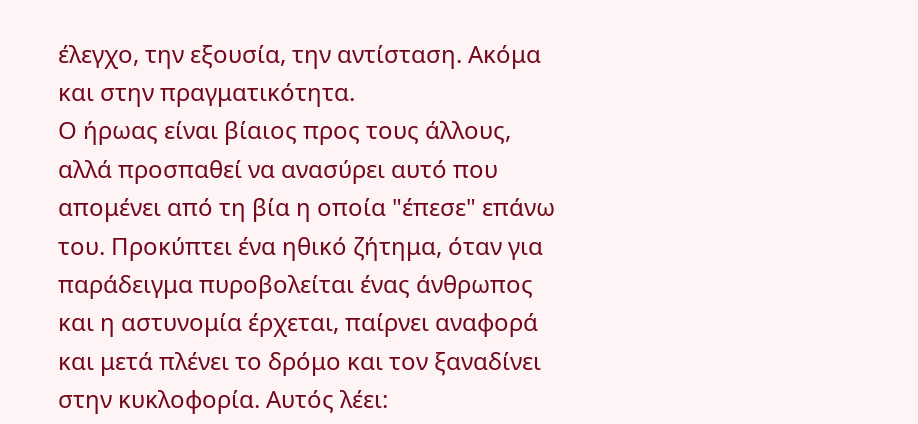έλεγχο, την εξουσία, την αντίσταση. Ακόμα και στην πραγματικότητα.
Ο ήρωας είναι βίαιος προς τους άλλους, αλλά προσπαθεί να ανασύρει αυτό που απομένει από τη βία η οποία "έπεσε" επάνω του. Προκύπτει ένα ηθικό ζήτημα, όταν για παράδειγμα πυροβολείται ένας άνθρωπος και η αστυνομία έρχεται, παίρνει αναφορά και μετά πλένει το δρόμο και τον ξαναδίνει στην κυκλοφορία. Αυτός λέει: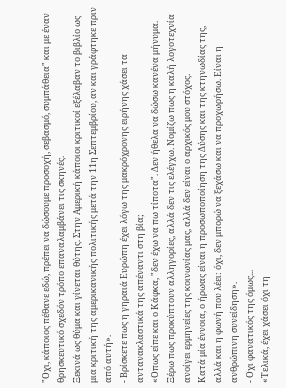"Οχι, κάποιος πέθανε εδώ, πρέπει να δώσουμε προσοχή, σεβασμό, συμπάθεια" και με έναν θρησκευτικό σχεδόν τρόπο επαναλαμβάνει τις σκηνές.
Ξεκινά ως θύμα και γίνεται θύτης. Στην Αμερική κάποιοι κριτικοί εξέλαβαν το βιβλίο ως μια κριτική της αμερικανικής πολιτικής μετά την 11η Σεπτεμβρίου, αν και γράφτηκε πριν από αυτή».
- Βρίσκετε πως η γηραιά Ευρώπη έχει λόγω της μακρόχρονης ειρήνης χάσει τα αντανακλαστικά της απέναντι στη βία;
«Οπως είπε και ο Κάφκα, "δεν έχω να πω τίποτα". Δεν ήθελα να δώσω κανένα μήνυμα. Ξέρω πως προκύπτουν αλληγορίες, αλλά δεν τις ελέγχω. Νομίζω πως η καλή λογοτεχνία ανοίγει ερμηνείες της κοινωνίας μας, αλλά δεν είναι ο αρχικός μου στόχος.
Κατά μία έννοια, ο ήρωας είναι η προσωποποίηση της Δύσης και της κτηνωδίας της, αλλά και η φωνή που λέει: όχι, δεν μπορώ να ξεχάσω και να προχωρήσω. Είναι η ανθρώπινη συνείδηση».
- Οχι φανατικός της όμως...
«Τελικά, έχει χάσει όχι τη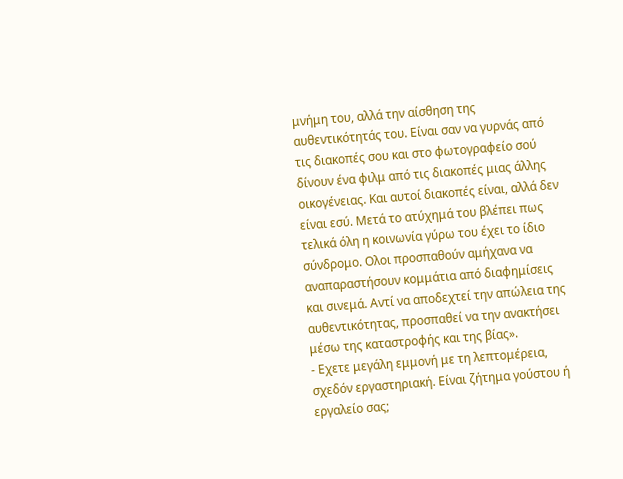μνήμη του, αλλά την αίσθηση της αυθεντικότητάς του. Είναι σαν να γυρνάς από τις διακοπές σου και στο φωτογραφείο σού δίνουν ένα φιλμ από τις διακοπές μιας άλλης οικογένειας. Και αυτοί διακοπές είναι, αλλά δεν είναι εσύ. Μετά το ατύχημά του βλέπει πως τελικά όλη η κοινωνία γύρω του έχει το ίδιο σύνδρομο. Ολοι προσπαθούν αμήχανα να αναπαραστήσουν κομμάτια από διαφημίσεις και σινεμά. Αντί να αποδεχτεί την απώλεια της αυθεντικότητας, προσπαθεί να την ανακτήσει μέσω της καταστροφής και της βίας».
- Εχετε μεγάλη εμμονή με τη λεπτομέρεια, σχεδόν εργαστηριακή. Είναι ζήτημα γούστου ή εργαλείο σας;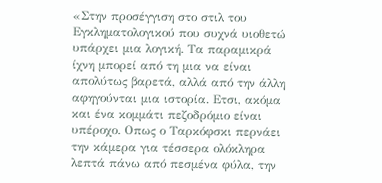«Στην προσέγγιση στο στιλ του Εγκληματολογικού που συχνά υιοθετώ υπάρχει μια λογική. Τα παραμικρά ίχνη μπορεί από τη μια να είναι απολύτως βαρετά, αλλά από την άλλη αφηγούνται μια ιστορία. Ετσι, ακόμα και ένα κομμάτι πεζοδρόμιο είναι υπέροχο. Οπως ο Ταρκόφσκι περνάει την κάμερα για τέσσερα ολόκληρα λεπτά πάνω από πεσμένα φύλα, την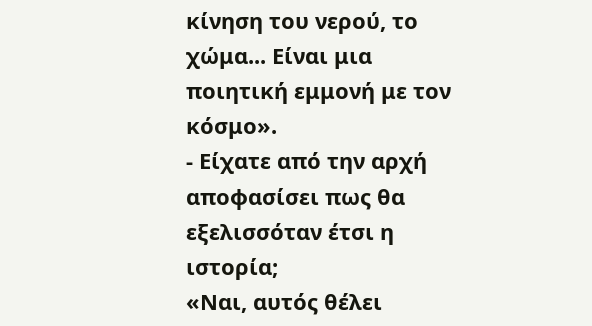κίνηση του νερού, το χώμα... Είναι μια ποιητική εμμονή με τον κόσμο».
- Είχατε από την αρχή αποφασίσει πως θα εξελισσόταν έτσι η ιστορία;
«Ναι, αυτός θέλει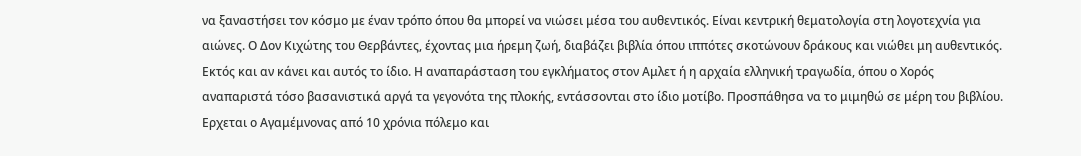να ξαναστήσει τον κόσμο με έναν τρόπο όπου θα μπορεί να νιώσει μέσα του αυθεντικός. Είναι κεντρική θεματολογία στη λογοτεχνία για αιώνες. Ο Δον Κιχώτης του Θερβάντες, έχοντας μια ήρεμη ζωή, διαβάζει βιβλία όπου ιππότες σκοτώνουν δράκους και νιώθει μη αυθεντικός. Εκτός και αν κάνει και αυτός το ίδιο. Η αναπαράσταση του εγκλήματος στον Αμλετ ή η αρχαία ελληνική τραγωδία, όπου ο Χορός αναπαριστά τόσο βασανιστικά αργά τα γεγονότα της πλοκής, εντάσσονται στο ίδιο μοτίβο. Προσπάθησα να το μιμηθώ σε μέρη του βιβλίου. Ερχεται ο Αγαμέμνονας από 10 χρόνια πόλεμο και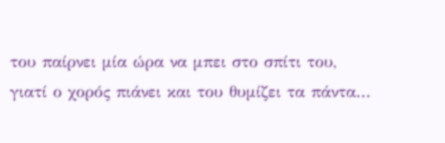του παίρνει μία ώρα να μπει στο σπίτι του, γιατί ο χορός πιάνει και του θυμίζει τα πάντα...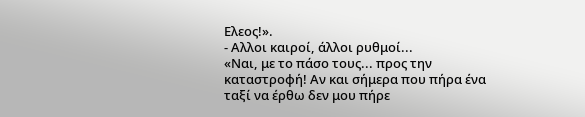Ελεος!».
- Αλλοι καιροί, άλλοι ρυθμοί...
«Ναι, με το πάσο τους... προς την καταστροφή! Αν και σήμερα που πήρα ένα ταξί να έρθω δεν μου πήρε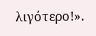λιγότερο!».